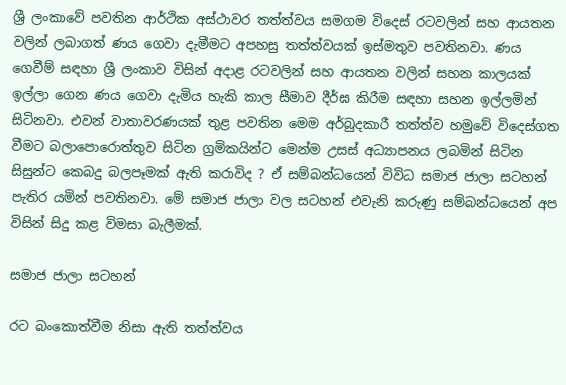ශ්‍රී ලංකාවේ පවතින ආර්ථික අස්ථාවර තත්ත්වය සමගම විදෙස් රටවලින් සහ ආයතන වලින් ලබාගත් ණය ගෙවා දැමීමට අපහසු තත්ත්වයක් ඉස්මතුව පවතිනවා. ණය ගෙවීම් සඳහා ශ්‍රී ලංකාව විසින් අදාළ රටවලින් සහ ආයතන වලින් සහන කාලයක් ඉල්ලා ගෙන ණය ගෙවා දැමිය හැකි කාල සීමාව දීර්ඝ කිරීම සඳහා සහන ඉල්ලමින් සිටිනවා. එවන් වාතාවරණයක් තුළ පවතින මෙම අර්බුදකාරී තත්ත්ව හමුවේ විදෙස්ගත වීමට බලාපොරොත්තුව සිටින ග්‍රමිකයින්ට මෙන්ම උසස් අධ්‍යාපනය ලබමින් සිටින සිසුන්ට කෙබදු බලපෑමක් ඇති කරාවිද ? ඒ සම්බන්ධයෙන් විවිධ සමාජ ජාලා සටහන් පැතිර යමින් පවතිනවා. මේ සමාජ ජාලා වල සටහන් එවැනි කරුණු සම්බන්ධයෙන් අප විසින් සිදු කළ විමසා බැලීමක්.

සමාජ ජාලා සටහන්

රට බංකොත්වීම නිසා ඇති තත්ත්වය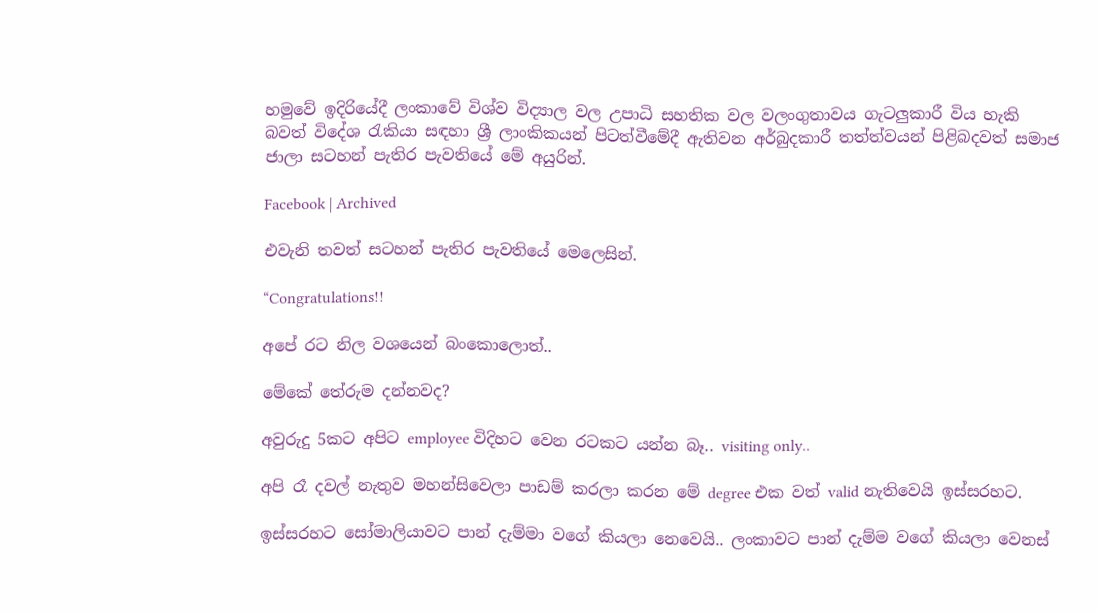හමුවේ ඉදිරියේදී ලංකාවේ විශ්ව විද්‍යාල වල උපාධි සහතික වල වලංගුතාවය ගැටලුකාරී විය හැකි බවත් විදේශ රැකියා සඳහා ශ්‍රී ලාංකිකයන් පිටත්වීමේදී ඇතිවන අර්බුදකාරී තත්ත්වයන් පිළිබදවත් සමාජ ජාලා සටහන් පැතිර පැවතියේ මේ අයුරින්.

Facebook | Archived

එවැනි තවත් සටහන් පැතිර පැවතියේ මෙලෙසින්.

“Congratulations!!

අපේ රට නිල වශයෙන් බංකොලොත්..

මේකේ තේරුම දන්නවද?

අවුරුදු 5කට අපිට employee විදිහට වෙන රටකට යන්න බෑ.. visiting only..

අපි රෑ දවල් නැතුව මහන්සිවෙලා පාඩම් කරලා කරන මේ degree එක වත් valid නැතිවෙයි ඉස්සරහට.

ඉස්සරහට සෝමාලියාවට පාන් දැම්මා වගේ කියලා නෙවෙයි.. ලංකාවට පාන් දැම්ම වගේ කියලා වෙනස්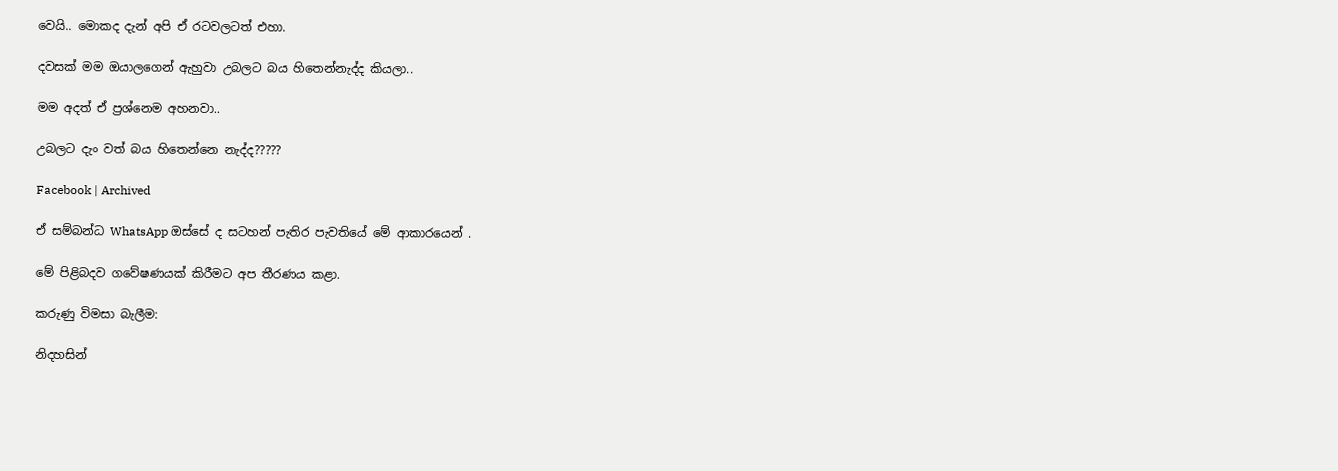වෙයි.. මොකද දැන් අපි ඒ රටවලටත් එහා.

දවසක් මම ඔයාලගෙන් ඇහුවා උබලට බය හිතෙන්නැද්ද කියලා..

මම අදත් ඒ ප්‍රශ්නෙම අහනවා..

උබලට දැං වත් බය හිතෙන්නෙ නැද්ද?????

Facebook | Archived

ඒ සම්බන්ධ WhatsApp ඔස්සේ ද සටහන් පැතිර පැවතියේ මේ ආකාරයෙන් .

මේ පිළිබදව ගවේෂණයක් කිරීමට අප තීරණය කළා.

කරුණු විමසා බැලීම:

නිදහසින්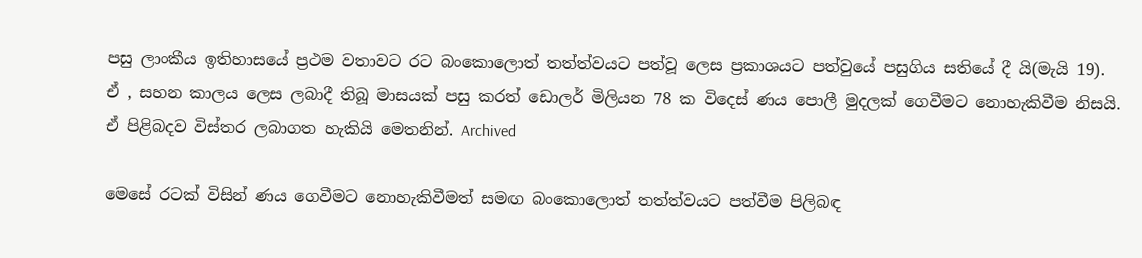පසු ලාංකීය ඉතිහාසයේ ප්‍රථම වතාවට රට බංකොලොත් තත්ත්වයට පත්වූ ලෙස ප්‍රකාශයට පත්වුයේ පසුගිය සතියේ දී යි(මැයි 19). ඒ , සහන කාලය ලෙස ලබාදී තිබූ මාසයක් පසු කරත් ඩොලර් මිලියන 78 ක විදෙස් ණය පොලී මුදලක් ගෙවීමට නොහැකිවීම නිසයි. ඒ පිළිබදව විස්තර ලබාගත හැකියි මෙතනින්. Archived

මෙසේ රටක් විසින් ණය ගෙවීමට නොහැකිවීමත් සමඟ බංකොලොත් තත්ත්වයට පත්වීම පිලිබඳ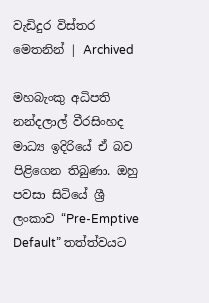වැඩිදුර විස්තර මෙතනින් | Archived

මහබැංකු අධිපති නන්දලාල් වීරසිංහද මාධ්‍ය ඉදිරියේ ඒ බව පිළිගෙන තිබුණා. ඔහු පවසා සිටියේ ශ්‍රී ලංකාව “Pre-Emptive Default” තත්ත්වයට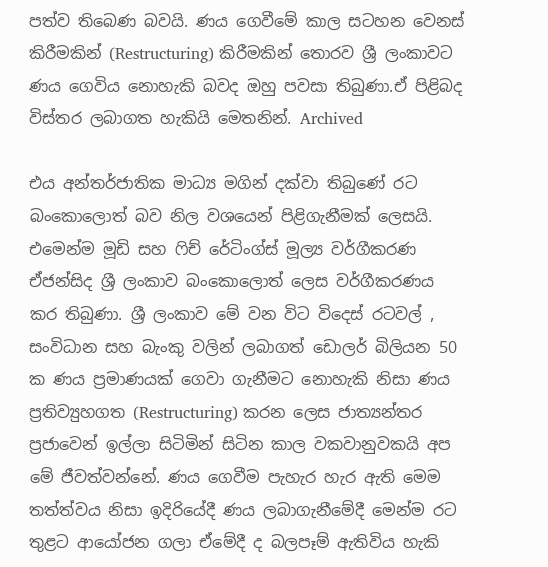පත්ව තිබෙණ බවයි. ණය ගෙවීමේ කාල සටහන වෙනස් කිරීමකින් (Restructuring) කිරීමකින් තොරව ශ්‍රී ලංකාවට ණය ගෙවිය නොහැකි බවද ඔහු පවසා තිබුණා.ඒ පිළිබද විස්තර ලබාගත හැකියි මෙතනින්. Archived

එය අන්තර්ජාතික මාධ්‍ය මගින් දක්වා තිබුණේ රට බංකොලොත් බව නිල වශයෙන් පිළිගැනීමක් ලෙසයි. එමෙන්ම මූඩි සහ ෆිච් රේටිංග්ස් මූල්‍ය වර්ගීකරණ ඒජන්සිද ශ්‍රී ලංකාව බංකොලොත් ලෙස වර්ගීකරණය කර තිබුණා. ශ්‍රී ලංකාව මේ වන විට විදෙස් රටවල් , සංවිධාන සහ බැංකු වලින් ලබාගත් ඩොලර් බිලියන 50 ක ණය ප්‍රමාණයක් ගෙවා ගැනීමට නොහැකි නිසා ණය ප්‍රතිව්‍යුහගත (Restructuring) කරන ලෙස ජාත්‍යන්තර ප්‍රජාවෙන් ඉල්ලා සිටිමින් සිටින කාල වකවානුවකයි අප මේ ජීවත්වන්නේ. ණය ගෙවීම පැහැර හැර ඇති මෙම තත්ත්වය නිසා ඉදිරියේදී ණය ලබාගැනීමේදී මෙන්ම රට තුළට ආයෝජන ගලා ඒමේදී ද බලපෑම් ඇතිවිය හැකි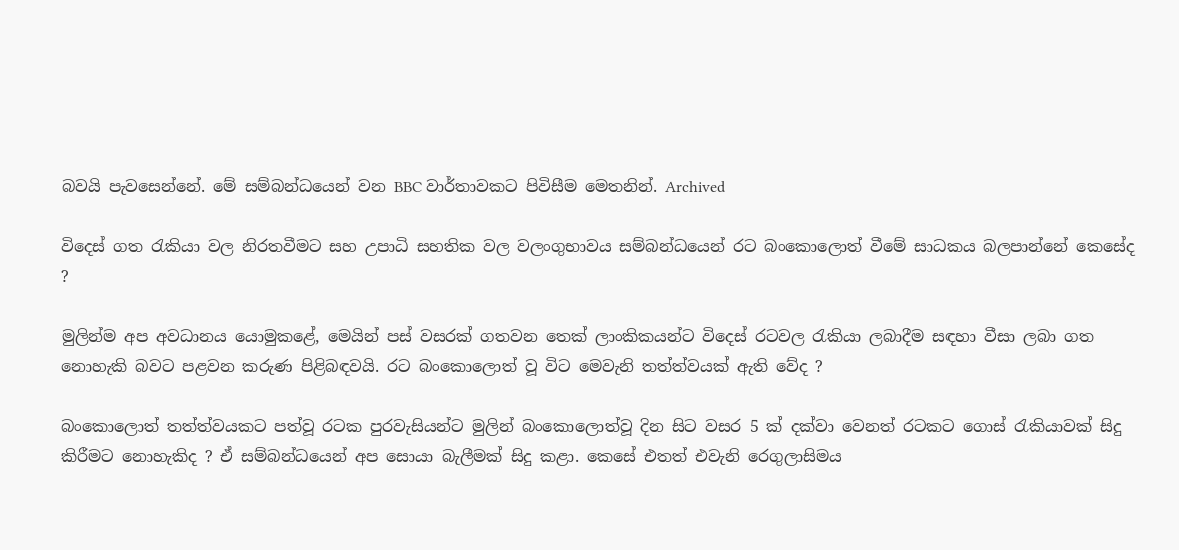බවයි පැවසෙන්නේ. මේ සම්බන්ධයෙන් වන BBC වාර්තාවකට පිවිසීම මෙතනින්. Archived

විදෙස් ගත රැකියා වල නිරතවීමට සහ උපාධි සහතික වල වලංගුභාවය සම්බන්ධයෙන් රට බංකොලොත් වීමේ සාධකය බලපාන්නේ කෙසේද ?

මුලින්ම අප අවධානය යොමුකළේ, මෙයින් පස් වසරක් ගතවන තෙක් ලාංකිකයන්ට විදෙස් රටවල රැකියා ලබාදීම සඳහා වීසා ලබා ගත නොහැකි බවට පළවන කරුණ පිළිබඳවයි. රට බංකොලොත් වූ විට මෙවැනි තත්ත්වයක් ඇති වේද ?

බංකොලොත් තත්ත්වයකට පත්වූ රටක පුරවැසියන්ට මුලින් බංකොලොත්වූ දින සිට වසර 5 ක් දක්වා වෙනත් රටකට ගොස් රැකියාවක් සිදු කිරීමට නොහැකිද ? ඒ සම්බන්ධයෙන් අප සොයා බැලීමක් සිදු කළා. කෙසේ එතත් එවැනි රෙගුලාසිමය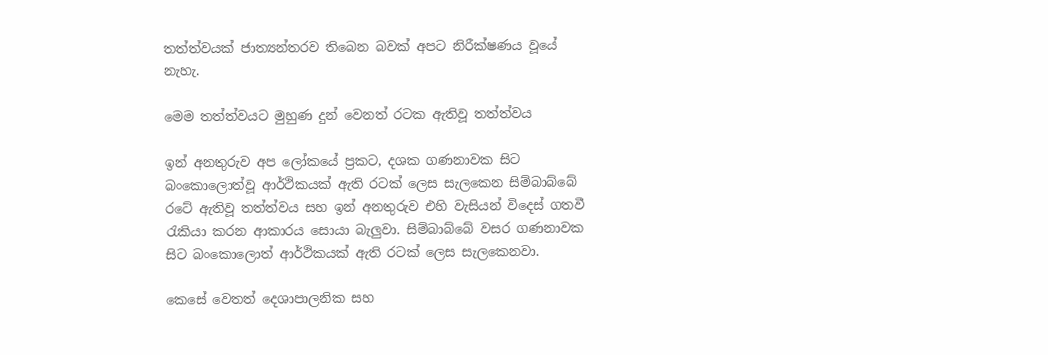තත්ත්වයක් ජාත්‍යන්තරව තිබෙන බවක් අපට නිරීක්ෂණය වූයේ නැහැ.

මෙම තත්ත්වයට මුහුණ දුන් වෙනත් රටක ඇතිවූ තත්ත්වය

ඉන් අනතුරුව අප ලෝකයේ ප්‍රකට, දශක ගණනාවක සිට බංකොලොත්වූ ආර්ථිකයක් ඇති රටක් ලෙස සැලකෙන සිම්බාබ්බේ රටේ ඇතිවූ තත්ත්වය සහ ඉන් අනතුරුව එහි වැසියන් විදෙස් ගතවී රැකියා කරන ආකාරය සොයා බැලුවා. සිම්බාබ්බේ වසර ගණනාවක සිට බංකොලොත් ආර්ථිකයක් ඇති රටක් ලෙස සැලකෙනවා.

කෙසේ වෙතත් දෙශාපාලනික සහ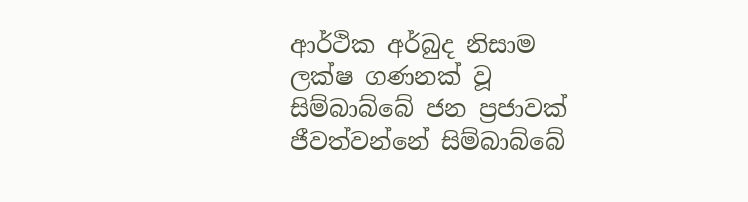ආර්ථික අර්බුද නිසාම ලක්ෂ ගණනක් වූ සිම්බාබ්බේ ජන ප්‍රජාවක් ජීවත්වන්නේ සිම්බාබ්බේ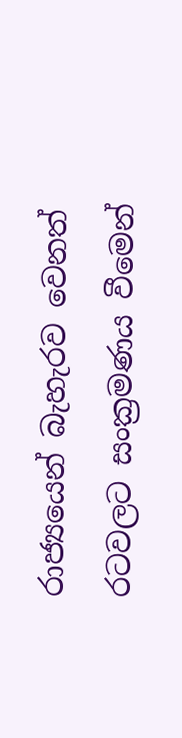රාජ්‍යයෙන් බැහැරව වෙනත් රටවලට සංක්‍රමණය වීමෙන්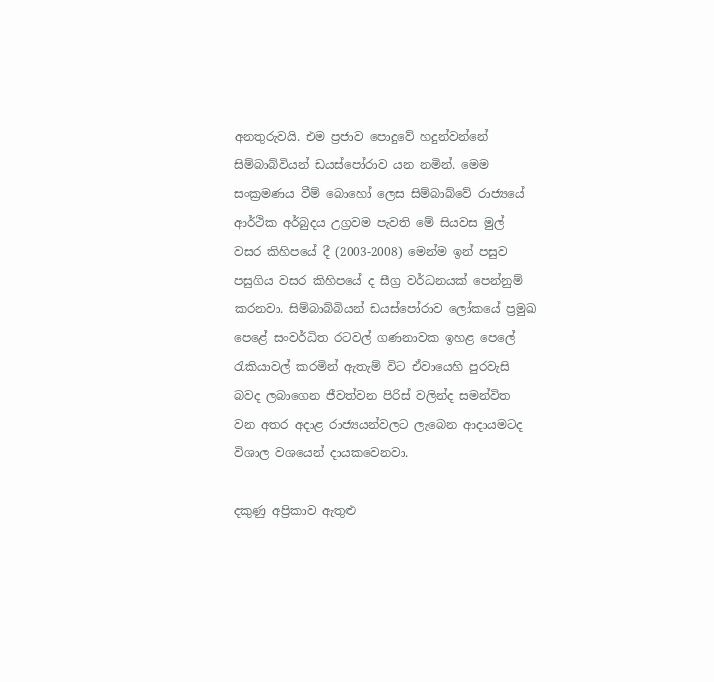අනතුරුවයි. එම ප්‍රජාව පොදුවේ හදුන්වන්නේ සිම්බාබ්වියන් ඩයස්පෝරාව යන නමින්. මෙම සංක්‍රමණය වීම් බොහෝ ලෙස සිම්බාබ්වේ රාජ්‍යයේ ආර්ථික අර්බුදය උග්‍රවම පැවති මේ සියවස මුල් වසර කිහිපයේ දී (2003-2008) මෙන්ම ඉන් පසුව පසුගිය වසර කිහිපයේ ද සීග්‍ර වර්ධනයක් පෙන්නුම් කරනවා. සිම්බාබ්බියන් ඩයස්පෝරාව ලෝකයේ ප්‍රමුඛ පෙළේ සංවර්ධිත රටවල් ගණනාවක ඉහළ පෙලේ රැකියාවල් කරමින් ඇතැම් විට ඒවායෙහි පුරවැසි බවද ලබාගෙන ජීවත්වන පිරිස් වලින්ද සමන්විත වන අතර අදාළ රාජ්‍යයන්වලට ලැබෙන ආදායමටද විශාල වශයෙන් දායකවෙනවා.

දකුණු අප්‍රිකාව ඇතුළු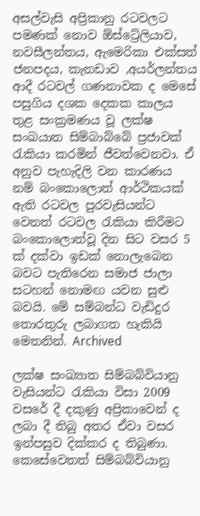අසල්වැසි අප්‍රිකානු රටවලට පමණක් නොව ඕස්ට්‍රේලියාව, නවසීලන්තය, ඇමෙරිකා එක්සත් ජනපදය, කැනඩාව ,අයර්ලන්තය ආදී රටවල් ගණනාවක ද මෙසේ පසුගිය දශක දෙකක කාලය තුළ සංක්‍රමණය වූ ලක්ෂ සංඛයාත සිම්බාබ්බේ ප්‍රජාවක් රැකියා කරමින් ජීවත්වෙනවා. ඒ අනුව පැහැදිලි වන කාරණය නම් බංකොලොත් ආර්ථිකයක් ඇති රටවල පුරවැසියන්ට වෙනත් රටවල රැකියා කිරීමට බංකොලොත්වූ දින සිට වසර 5 ක් දක්වා ඉඩක් නොලැබෙන බවට පැතිරෙන සමාජ ජාලා සටහන් නොමඟ යවන සුළු බවයි. මේ සම්බන්ධ වැඩිදුර තොරතුරු ලබාගත හැකියි මෙතනින්. Archived

ලක්ෂ සංඛ්‍යාත සිම්බබ්වියානු වැසියන්ට රැකියා විසා 2009 වසරේ දී දකුණු අප්‍රිකාවෙන් ද ලබා දී තිබු අතර ඒවා වසර ඉන්පසුව දික්කර ද තිබුණා. කෙසේවෙතත් සිම්බබ්වියානු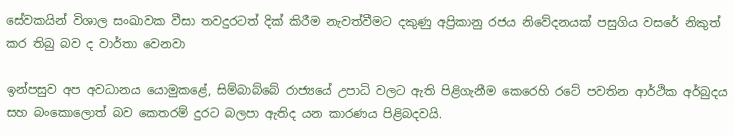සේවකයින් විශාල සංඛාවක වීසා තවදුරටත් දික් කිරීම නැවත්වීමට දකුණු අප්‍රිකානු රජය නිවේදනයක් පසුගිය වසරේ නිකුත් කර තිබු බව ද වාර්තා වෙනවා

ඉන්පසුව අප අවධානය යොමුකළේ, සිම්බාබ්බේ රාජ්‍යයේ උපාධි වලට ඇති පිළිගැනීම කෙරෙහි රටේ පවතින ආර්ථික අර්බුදය සහ බංකොලොත් බව කෙතරම් දුරට බලපා ඇතිද යන කාරණය පිළිබදවයි.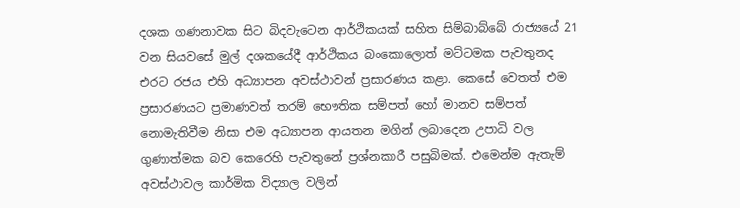දශක ගණනාවක සිට බිදවැටෙන ආර්ථිකයක් සහිත සිම්බාබ්බේ රාජ්‍යයේ 21 වන සියවසේ මුල් දශකයේදී ආර්ථිකය බංකොලොත් මට්ටමක පැවතුනද එරට රජය එහි අධ්‍යාපන අවස්ථාවන් ප්‍රසාරණය කළා. කෙසේ වෙතත් එම ප්‍රසාරණයට ප්‍රමාණවත් තරම් භෞතික සම්පත් හෝ මානව සම්පත් නොමැතිවීම නිසා එම අධ්‍යාපන ආයතන මගින් ලබාදෙන උපාධි වල ගුණාත්මක බව කෙරෙහි පැවතුනේ ප්‍රශ්නකාරී පසුබිමක්. එමෙන්ම ඇතැම් අවස්ථාවල කාර්මික විද්‍යාල වලින්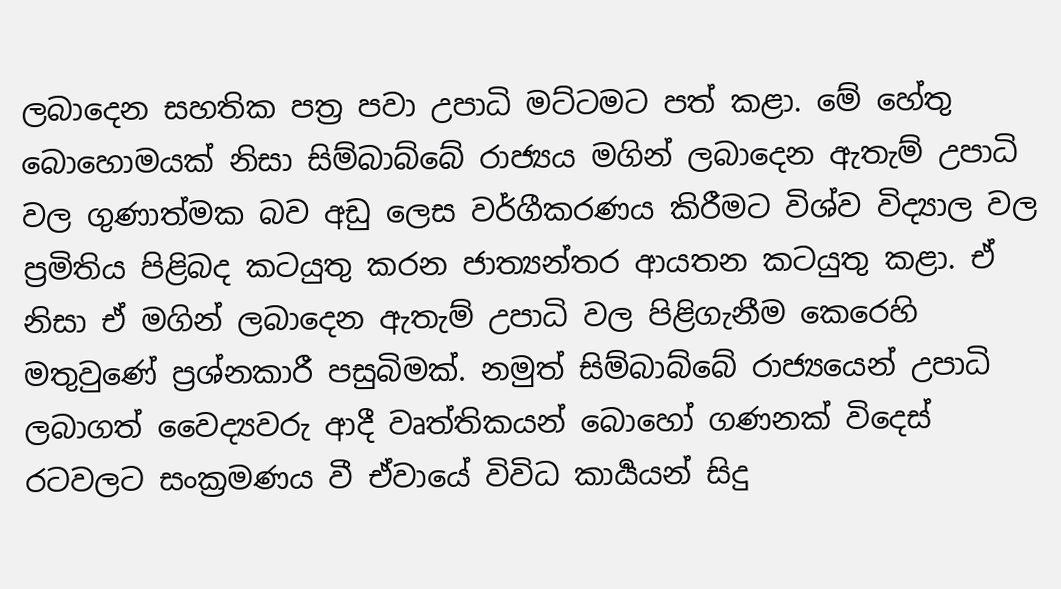ලබාදෙන සහතික පත්‍ර පවා උපාධි මට්ටමට පත් කළා. මේ හේතු බොහොමයක් නිසා සිම්බාබ්බේ රාජ්‍යය මගින් ලබාදෙන ඇතැම් උපාධි වල ගුණාත්මක බව අඩු ලෙස වර්ගීකරණය කිරීමට විශ්ව විද්‍යාල වල ප්‍රමිතිය පිළිබද කටයුතු කරන ජාත්‍යන්තර ආයතන කටයුතු කළා. ඒ නිසා ඒ මගින් ලබාදෙන ඇතැම් උපාධි වල පිළිගැනීම කෙරෙහි මතුවුණේ ප්‍රශ්නකාරී පසුබිමක්. නමුත් සිම්බාබ්බේ රාජ්‍යයෙන් උපාධි ලබාගත් වෛද්‍යවරු ආදී වෘත්තිකයන් බොහෝ ගණනක් විදෙස් රටවලට සංක්‍රමණය වී ඒවායේ විවිධ කාර්‍යයන් සිදු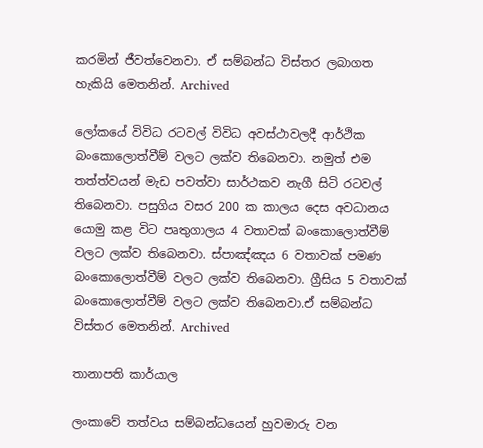කරමින් ජීවත්වෙනවා. ඒ සම්බන්ධ විස්තර ලබාගත හැකියි මෙතනින්. Archived

ලෝකයේ විවිධ රටවල් විවිධ අවස්ථාවලදී ආර්ථික බංකොලොත්වීම් වලට ලක්ව තිබෙනවා. නමුත් එම තත්ත්වයන් මැඩ පවත්වා සාර්ථකව නැගී සිටි රටවල් තිබෙනවා. පසුගිය වසර 200 ක කාලය දෙස අවධානය යොමු කළ විට පෘතුගාලය 4 වතාවක් බංකොලොත්වීම් වලට ලක්ව තිබෙනවා. ස්පාඤ්ඤය 6 වතාවක් පමණ බංකොලොත්වීම් වලට ලක්ව තිබෙනවා. ග්‍රීසිය 5 වතාවක් බංකොලොත්වීම් වලට ලක්ව තිබෙනවා.ඒ සම්බන්ධ විස්තර මෙතනින්. Archived

තානාපති කාර්යාල

ලංකාවේ තත්වය සම්බන්ධයෙන් හුවමාරු වන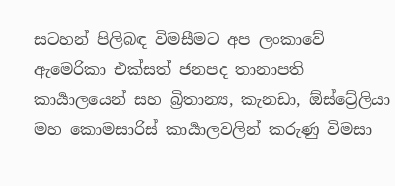සටහන් පිලිබඳ විමසීමට අප ලංකාවේ ඇමෙරිකා එක්සත් ජනපද තානාපති කාර්‍යාලයෙන් සහ බ්‍රිතාන්‍ය, කැනඩා, ඕස්ට්‍රේලියා මහ කොමසාරිස් කාර්‍යාලවලින් කරුණු විමසා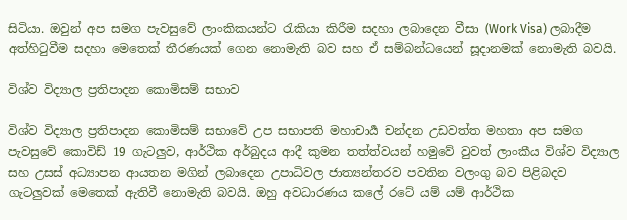සිටියා. ඔවුන් අප සමග පැවසුවේ ලාංකිකයන්ට රැකියා කිරීම සදහා ලබාදෙන වීසා (Work Visa) ලබාදීම අත්හිටුවීම සදහා මෙතෙක් තීරණයක් ගෙන නොමැති බව සහ ඒ සම්බන්ධයෙන් සූදානමක් නොමැති බවයි.

විශ්ව විද්‍යාල ප්‍රතිපාදන කොමිසම් සභාව

විශ්ව විද්‍යාල ප්‍රතිපාදන කොමිසම් සභාවේ උප සභාපති මහාචාර්‍ය චන්දන උඩවත්ත මහතා අප සමග පැවසුවේ කොවිඩ් 19 ගැටලුව, ආර්ථික අර්බුදය ආදී කුමන තත්ත්වයන් හමුවේ වුවත් ලාංකීය විශ්ව විද්‍යාල සහ උසස් අධ්‍යාපන ආයතන මගින් ලබාදෙන උපාධිවල ජාත්‍යන්තරව පවතින වලංගු බව පිළිබදව ගැටලුවක් මෙතෙක් ඇතිවී නොමැති බවයි. ඔහු අවධාරණය කලේ රටේ යම් යම් ආර්ථික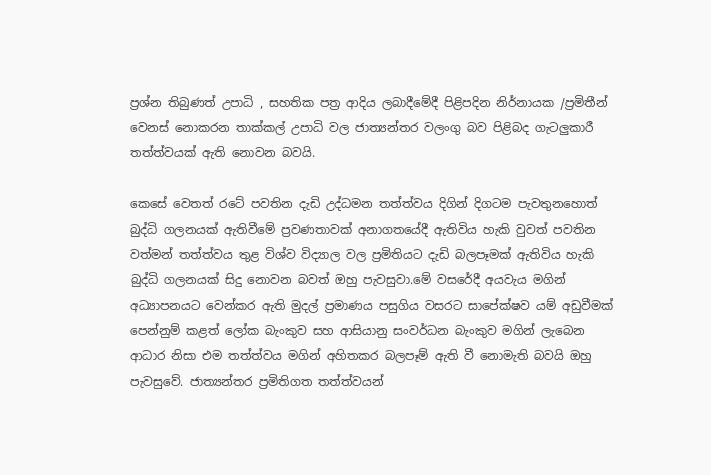ප්‍රශ්න තිබුණත් උපාධි , සහතික පත්‍ර ආදිය ලබාදීමේදී පිළිපදින නිර්නායක /ප්‍රමිතීන් වෙනස් නොකරන තාක්කල් උපාධි වල ජාත්‍යන්තර වලංගු බව පිළිබද ගැටලුකාරී තත්ත්වයක් ඇති නොවන බවයි.

කෙසේ වෙතත් රටේ පවතින දැඩි උද්ධමන තත්ත්වය දිගින් දිගටම පැවතුනහොත් බුද්ධි ගලනයක් ඇතිවීමේ ප්‍රවණතාවක් අනාගතයේදී ඇතිවිය හැකි වුවත් පවතින වත්මන් තත්ත්වය තුළ විශ්ව විද්‍යාල වල ප්‍රමිතියට දැඩි බලපෑමක් ඇතිවිය හැකි බුද්ධි ගලනයක් සිදු නොවන බවත් ඔහු පැවසුවා.මේ වසරේදී අයවැය මගින් අධ්‍යාපනයට වෙන්කර ඇති මුදල් ප්‍රමාණය පසුගිය වසරට සාපේක්ෂව යම් අඩුවීමක් පෙන්නුම් කළත් ලෝක බැංකුව සහ ආසියානු සංවර්ධන බැංකුව මගින් ලැබෙන ආධාර නිසා එම තත්ත්වය මගින් අහිතකර බලපෑම් ඇති වී නොමැති බවයි ඔහු පැවසුවේ. ජාත්‍යන්තර ප්‍රමිතිගත තත්ත්වයන්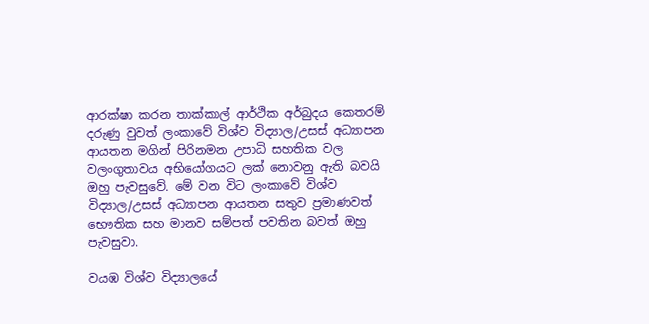ආරක්ෂා කරන තාක්කාල් ආර්ථික අර්බුදය කෙතරම් දරුණු වුවත් ලංකාවේ විශ්ව විද්‍යාල/උසස් අධ්‍යාපන ආයතන මගින් පිරිනමන උපාධි සහතික වල වලංගුතාවය අභියෝගයට ලක් නොවනු ඇති බවයි ඔහු පැවසුවේ. මේ වන විට ලංකාවේ විශ්ව විද්‍යාල/උසස් අධ්‍යාපන ආයතන සතුව ප්‍රමාණවත් භෞතික සහ මානව සම්පත් පවතින බවත් ඔහු පැවසුවා.

වයඹ විශ්ව විද්‍යාලයේ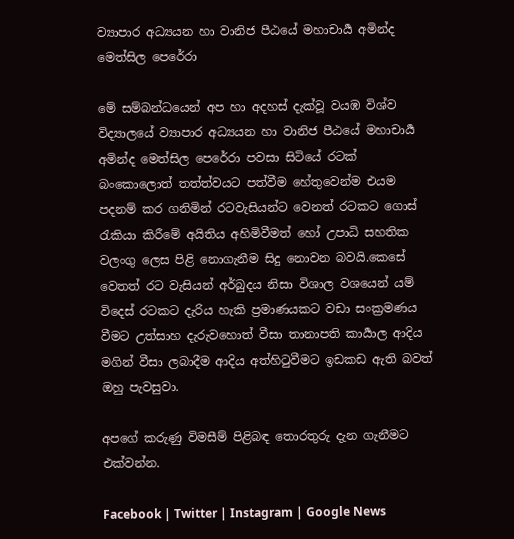ව්‍යාපාර අධ්‍යයන හා වානිජ පීඨයේ මහාචාර්‍ය අමින්ද මෙත්සිල පෙරේරා

මේ සම්බන්ධයෙන් අප හා අදහස් දැක්වූ වයඹ විශ්ව විද්‍යාලයේ ව්‍යාපාර අධ්‍යයන හා වානිජ පීඨයේ මහාචාර්‍ය අමින්ද මෙත්සිල පෙරේරා පවසා සිටියේ රටක් බංකොලොත් තත්ත්වයට පත්වීම හේතුවෙන්ම එයම පදනම් කර ගනිමින් රටවැසියන්ට වෙනත් රටකට ගොස් රැකියා කිරීමේ අයිතිය අහිමිවීමත් හෝ උපාධි සහතික වලංගු ලෙස පිළි නොගැනීම සිදු නොවන බවයි.කෙසේ වෙතත් රට වැසියන් අර්බුදය නිසා විශාල වශයෙන් යම් විදෙස් රටකට දැරිය හැකි ප්‍රමාණයකට වඩා සංක්‍රමණය වීමට උත්සාහ දැරුවහොත් වීසා තානාපති කාර්‍යාල ආදිය මගින් වීසා ලබාදීම ආදිය අත්හිටුවීමට ඉඩකඩ ඇති බවත් ඔහු පැවසුවා.

අපගේ කරුණු විමසීම් පිළිබඳ තොරතුරු දැන ගැනීමට එක්වන්න.

Facebook | Twitter | Instagram | Google News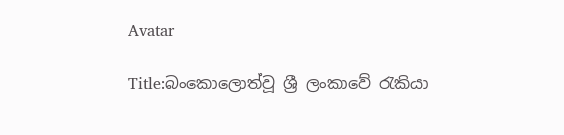Avatar

Title:බංකොලොත්වූ ශ්‍රී ලංකාවේ රැකියා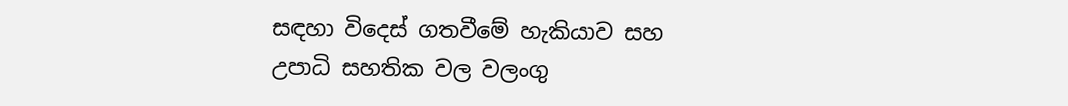සඳහා විදෙස් ගතවීමේ හැකියාව සහ උපාධි සහතික වල වලංගු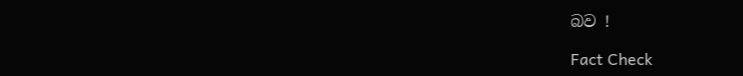බව !

Fact Check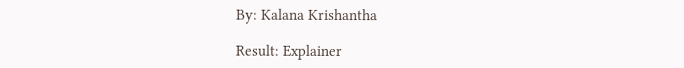By: Kalana Krishantha

Result: Explainer